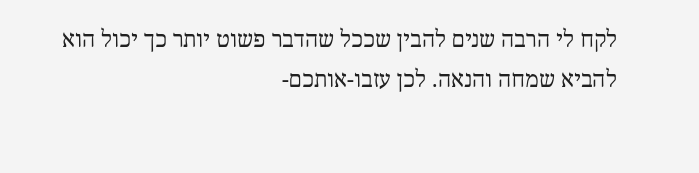לקח לי הרבה שנים להבין שככל שהדבר פשוט יותר כך יכול הוא להביא שמחה והנאה. לכן עזבו-אותכם-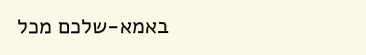באמא-שלכם מכל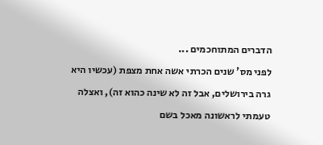הדברים המתוחכמים ...
לפני מס' שנים הכרתי אשה אחת מצפת (עכשיו היא גרה בירושלים, אבל זה לא שינה כהוא זה), ואצלה טעמתי לראשונה מאכל בשם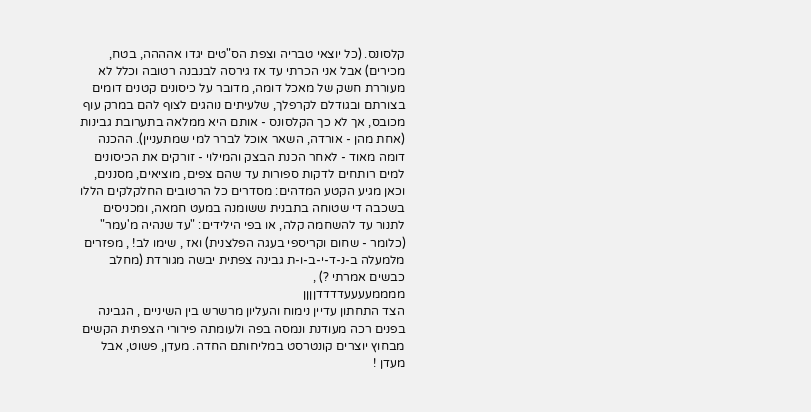קלסונס. (כל יוצאי טבריה וצפת הס"טים יגדו אהההה, בטח, מכירים) אבל אני הכרתי עד אז גירסה לבנבנה רטובה וכלל לא מעוררת חשק של מאכל דומה, מדובר על כיסונים קטנים דומים בצורתם ובגודלם לקרפלך, שלעיתים נוהגים לצוף להם במרק עוף מכובס, אך לא כך הקלסונס - אותם היא ממלאה בתערובת גבינות (אחת מהן - אורדה, השאר אוכל לברר למי שמתעניין). ההכנה דומה מאוד - לאחר הכנת הבצק והמילוי - זורקים את הכיסונים למים רותחים לדקות ספורות עד שהם צפים, מוציאים, מסננים, וכאן מגיע הקטע המדהים: מסדרים כל הרטובים החלקלקים הללו בשכבה די שטוחה בתבנית ששומנה במעט חמאה, ומכניסים לתנור עד להשחמה קלה, או בפי הילידים: "עד שנהיה מ'עמר" (כלומר - שחום וקריספי בעגה הפלצנית) ואז , שימו לב! , מפזרים מלמעלה ב-נ-ד-י-ב-ו-ת גבינה צפתית יבשה מגורדת (מחלב כבשים אמרתי ?) ,
ממממעעעעדדדדןןןן
הצד התחתון עדיין נימוח והעליון מרשרש בין השיניים , הגבינה בפנים רכה מעודנת ונמסה בפה ולעומתה פירורי הצפתית הקשים מבחוץ יוצרים קונטרסט במליחותם החדה. מעדן, פשוט, אבל מעדן !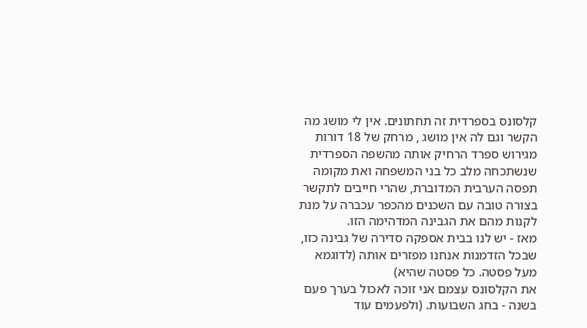קלסונס בספרדית זה תחתונים. אין לי מושג מה הקשר וגם לה אין מושג , מרחק של 18 דורות מגירוש ספרד הרחיק אותה מהשפה הספרדית שנשתכחה מלב כל בני המשפחה ואת מקומה תפסה הערבית המדוברת, שהרי חייבים לתקשר בצורה טובה עם השכנים מהכפר עכברה על מנת לקנות מהם את הגבינה המדהימה הזו.
מאז - יש לנו בבית אספקה סדירה של גבינה כזו, שבכל הזדמנות אנחנו מפזרים אותה (לדוגמא מעל פסטה. כל פסטה שהיא)
את הקלסונס עצמם אני זוכה לאכול בערך פעם בשנה - בחג השבועות. (ולפעמים עוד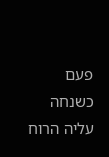פעם כשנחה עליה הרוח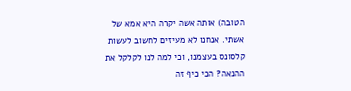הטובה) אותה אשה יקרה היא אמא של אשתי. אנחנו לא מעיזים לחשוב לעשות קלסונס בעצמנו, וכי למה לנו לקלקל את ההנאה? הכי כיף זה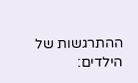ההתרגשות של הילדים: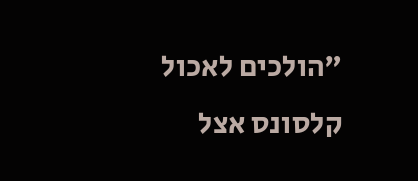"הולכים לאכול קלסונס אצל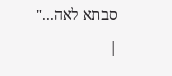סבתא לאה..."
|